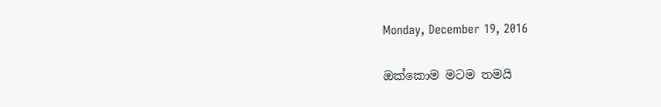Monday, December 19, 2016

ඔක්ක‍ොම මටම තමයි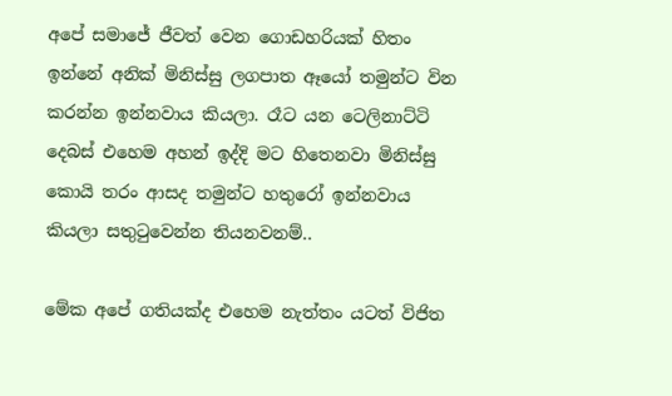අපේ සමාජේ ජීවත් වෙන ගොඩහරියක් හිතං ඉන්නේ අනික් මිනිස්සු ලගපාත ඈයෝ තමුන්ට වින කරන්න ඉන්නවාය කියලා. රෑට යන ටෙලිනාට්ටි දෙබස් එහෙම අහන් ඉද්දි මට හිතෙනවා මිනිස්සු කොයි තරං ආසද තමුන්ට හතු‍රෝ ඉන්නවාය කියලා සතුටුවෙන්න තියනවනම්..

මේක අපේ ගතියක්ද එහෙම නැත්තං යටත් විජිත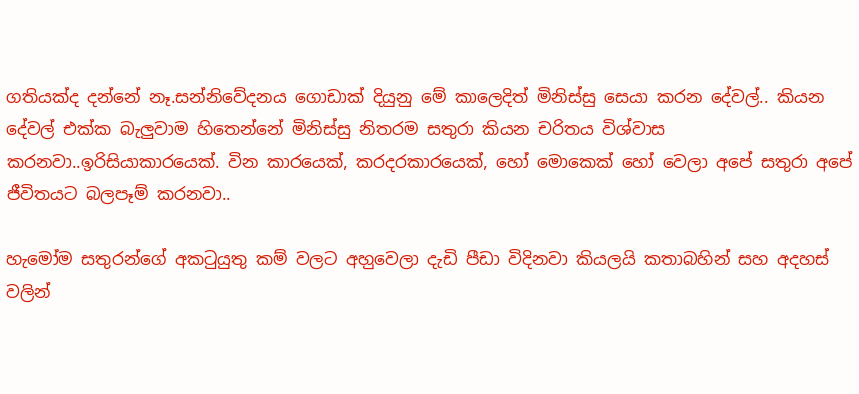ගතියක්ද දන්නේ නෑ.සන්නිවේදනය ගොඩාක් දියුනු මේ කාලෙදිත් මිනිස්සු සෙයා කරන දේවල්.. කියන දේවල් එක්ක බැලුවාම හිතෙන්නේ මිනිස්සු නිතරම සතුරා කියන චරිතය විශ්වාස කරනවා..ඉරිසියාකාරයෙක්. වින කාරයෙක්, කරදරකාරයෙක්, හෝ මොකෙක් හෝ වෙලා අපේ සතුරා අපේ ජීවිතයට බලපෑම් කරනවා..

හැමෝම සතුරන්ගේ අකටුයුතු කම් වලට අහ‍ුවෙලා දැඩි පීඩා විදිනවා කියලයි කතාබහින් සහ අදහස් වලින්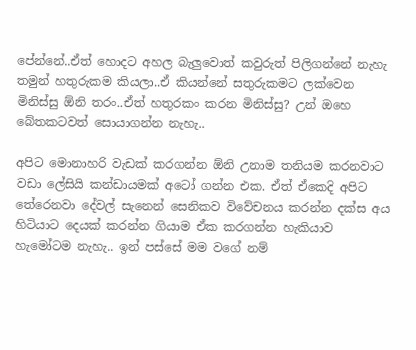පේන්න‍ේ..ඒත් හොදට අහල බැලුවොත් කවුරුත් පිලිගන්නේ නැහැ තමුන් හතුරුකම කියලා..ඒ කියන්නේ සතුරුකමට ලක්වෙන මිනිස්සු ඕනි තරං..ඒත් හතුරකං කරන මිනිස්සු? උන් ඔහෙ බේතකටවත් සොයාගන්න නැහැ..

අපිට මොනාහරි වැඩක් කරගන්න ඕනි උනාම තනියම කරනවාට වඩා ලේසියි කන්ඩායමක් අටෝ ගන්න එක. ඒත් ඒකෙදි අපිට තේරෙනවා දේවල් සැනෙන් සෙනිකව විවේචනය කරන්න දක්ස අය හිටියාට දෙයක් කරන්න ගියාම ඒක කරගන්න හැකියාව හැමෝටම නැහැ.. ඉන් පස්සේ මම වගේ නම්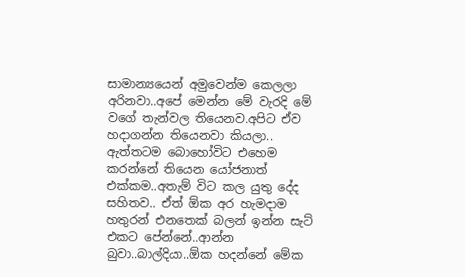සාමාන්‍යයෙන් අමුවෙන්ම කෙලලා අරිනවා..අපේ මෙන්න මේ වැරදි මේ වගේ තැන්වල තියෙනව.අපිට ඒව හදාගන්න තියෙනවා කියලා.. ඇත්තටම බොහෝවිට එහෙම කරන්නේ තියෙන යෝජනාත් එක්කම..අතැම් විට කල යුතු දේද සහිතව.. ඒත් ඕක අර හැමදාම හතුරන් එනතෙක් බලන් ඉන්න සැට් එකට පේන්නේ..ආන්න බුවා..බාල්දියා..ඕක හදන්නේ මේක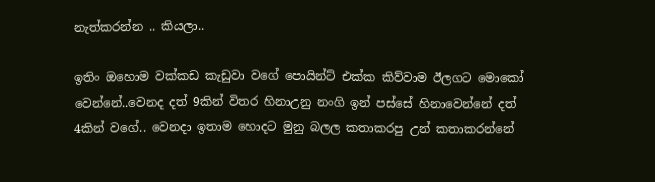නැත්කරන්න .. කියලා..

ඉතිං ඔහොම වක්කඩ කැඩුවා වගේ පොයින්ට් එක්ක කිව්වාම ඊලගට මොකෝ වෙන්නේ..වෙනද දත් 9කින් විතර හිනාඋනු නංගි ඉන් පස්සේ හිනාවෙන්නේ දත් 4කින් වගේ.. වෙනදා ඉතාම හොදට මුනු බලල කතාකරපු උන් කතාකරන්නේ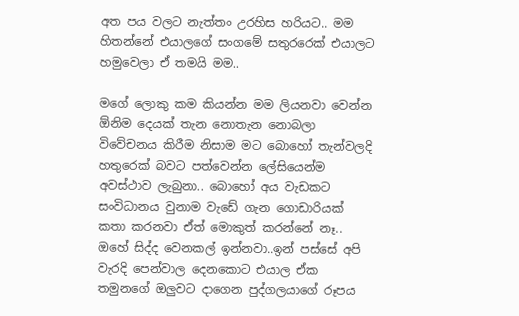අත පය වලට නැත්තං උරහිස හරියට.. මම හිතන්නේ එයාලගේ සංගමේ සතුරරෙක් එයාලට හමු‍වෙලා ඒ තමයි මම..

මගේ ලොකු කම කියන්න මම ලියනවා වෙන්න ඕනිම දෙයක් තැන නොතැන නොබලා විවේචනය කිරීම නිසාම මට බොහෝ තැන්වලදි හතුරෙක් බවට පත්වෙන්න ලේසියෙන්ම අවස්ථාව ලැබුනා.. බොහෝ අය වැඩකට සංවිධානය වුනාම වැඩේ ගැන ගොඩාරියක් කතා කරනවා ඒත් මොකුත් කරන්නේ නෑ.. ඔහේ සිද්ද වෙනකල් ඉන්නවා..ඉන් පස්සේ අපි වැරදි පෙන්වාල දෙනකොට එයාල ඒක තමුනගේ ඔලුවට දාගෙන පුද්ගලයාගේ රූපය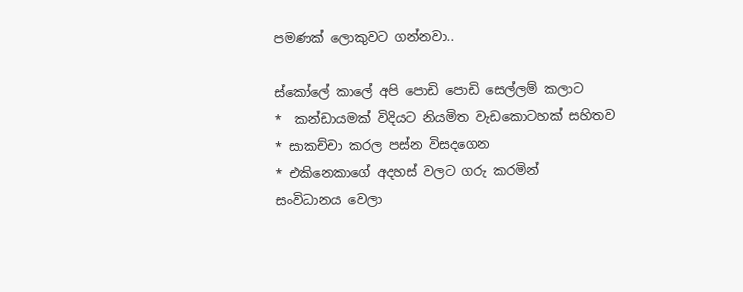පමණක් ලොකුවට ගන්නවා..

ස්කෝලේ කාලේ අපි පොඩි පොඩි සෙල්ලම් කලාට
*  කන්ඩායමක් විදියට නියමිත වැඩකොටහක් සහිතව
* සාකච්චා කරල පස්න විසදගෙන
* එකිනෙකාගේ අදහස් වලට ගරු කරමින්
සංවිධානය වෙලා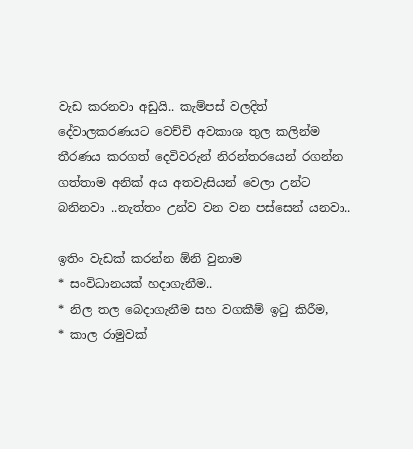වැඩ කරනවා අඩුයි.. කැම්පස් වලදිත් දේවාලකරණයට වෙච්චි අවකාශ තුල කලින්ම තීරණය කරගත් දෙවිවරුන් නිරන්තරයෙන් රගන්න ගත්තාම අනික් අය අතවැසියන් වෙලා උන්ට බනිනවා ..නැත්තං උන්ව වන වන පස්සෙන් යනවා..

ඉතිං වැඩක් කරන්න ඕනි වුනාම
* සංවිධානයක් හදාගැනීම..
* නිල තල බෙදාගැනීම සහ වගකීම් ඉටු කිරීම,
* කාල රාමුවක්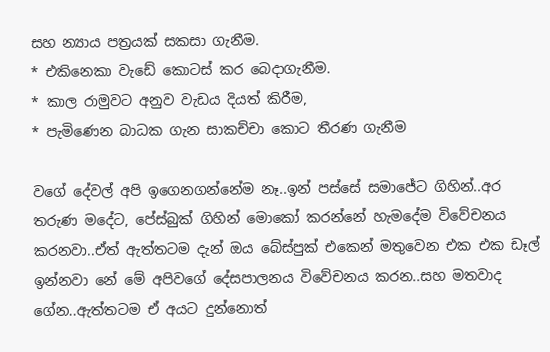සහ න්‍යාය පත්‍රයක් සකසා ගැනීම.
* එකිනෙකා වැඩේ කොටස් කර බෙදාගැනීම.
* කාල රාමුවට අනුව වැඩය දියත් කිරීම,
* පැමිණෙන බාධක ගැන සාකච්චා කොට තීරණ ගැනීම

වගේ දේවල් අපි ඉගෙනගන්නේම නෑ..ඉන් පස්සේ සමාජේට ගිහින්..අර තරුණ මදේට, පේස්බුක් ගිහින් මොකෝ කරන්නේ හැමදේම විවේචනය කරනවා..ඒත් ඇත්තටම දැන් ඔය බේස්පුක් එකෙන් මතුවෙන එක එක ඩෑල් ඉන්නවා නේ මේ අපිවගේ දේසපාලනය විවේචනය කරන..සහ මතවාද ගේන..ඇත්තටම ඒ අයට දුන්නොත්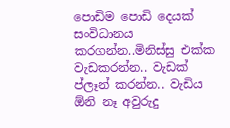පොඩිම පොඩි දෙයක් සංවිධානය කරගන්න..මිනිස්සු එක්ක වැඩකරන්න.. වැඩක් ප්ලෑන් කරන්න.. වැඩිය ඕනි නෑ අවුරුදු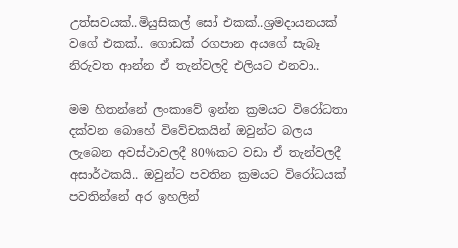උත්සවයක්..මියුසිකල් සෝ එකක්..ශ්‍රමදායනයක් වගේ එකක්.. ගොඩක් රගපාන අයගේ සැබෑ නිරුවත ආන්න ඒ තැන්වලදි එලියට එනවා..

මම හිතන්නේ ලංකාවේ ඉන්න ක්‍රමයට විරෝධතා දක්වන බොහේ විවේචකයින් ඔවුන්ට බලය ලැබෙන අවස්ථාවලදී 80%කට වඩා ඒ තැන්වලදී අසාර්ථකයි.. ඔවුන්ට පවතින ක්‍රමයට විරෝධයක් පවතින්නේ අර ඉහලින්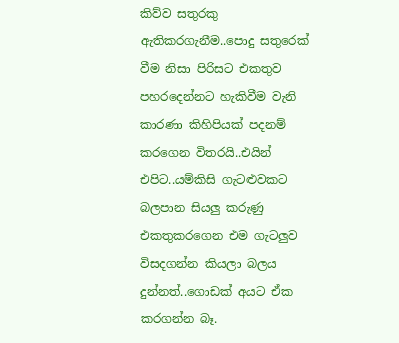කිව්ව සතුරකු ඇතිකරගැනීම..පොදු සතුරෙක් වීම නිසා පිරිසට එකතුව පහරදෙන්නට හැකිවීම වැනි කාරණා කිහිපියක් පදනම් කරගෙන විතරයි..එයින් එපිට..යම්කිසි ගැටළුවකට බලපාන සියලු කරුණු එකතුකරගෙන එම ගැටලුව විසදගන්න කියලා බලය දුන්නත්..ගොඩක් අයට ඒක කරගන්න බෑ.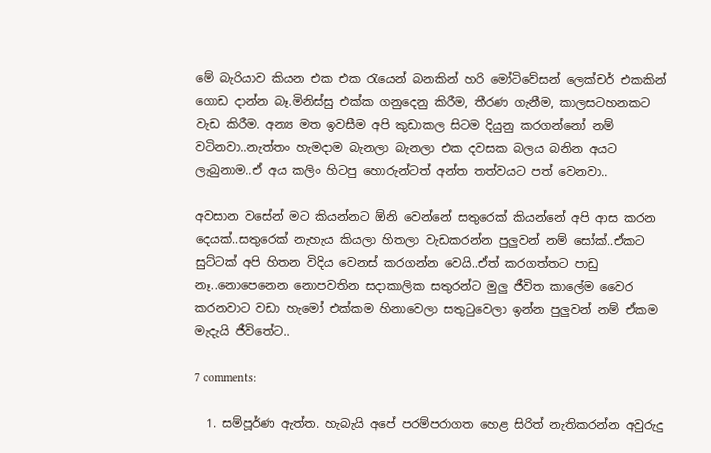මේ බැරියාව කියන එක එක රැයෙන් බනකින් හරි මෝටිවේසන් ලෙක්චර් එකකින් ගොඩ දාන්න බෑ.මිනිස්සු එක්ක ගනුදෙනු කිරීම, තීරණ ගැනීම, කාලසටහනකට වැඩ කිරීම. අන්‍ය මත ඉවසීම අපි කුඩාකල සිටම දියුනු කරගන්නෝ නම් වටිනවා..නැත්තං හැමදාම බැනලා බැනලා එක දවසක බලය බනින අයට ලැබුනාම..ඒ අය කලිං හිටපු හොරුන්ටත් අන්ත තත්වයට පත් වෙනවා..

අවසාන වසේන් මට කියන්නට ඕනි වෙන්නේ සතුරෙක් කියන්නේ අපි ආස කරන දෙයක්..සතුරෙක් නැහැය කියලා හිතලා වැඩකරන්න පුලුවන් නම් සෝක්..ඒකට සුට්ටක් අපි හිතන විදිය වෙනස් කරගන්න වෙයි..ඒත් කරගත්තට පාඩු නෑ..නොපෙනෙන නොපවතින සදාකාලික සතුරන්ට මුලු ජීවිත කාලේම වෛර කරනවාට වඩා හැමෝ එක්කම හිනාවෙලා සතුටුවෙලා ඉන්න පුලුවන් නම් ඒකම මැදැයි ජීවිතේට..

7 comments:

  1. සම්පූර්ණ ඇත්ත. හැබැයි අපේ පරම්පරාගත හෙළ සිරිත් නැතිකරන්න අවුරුදු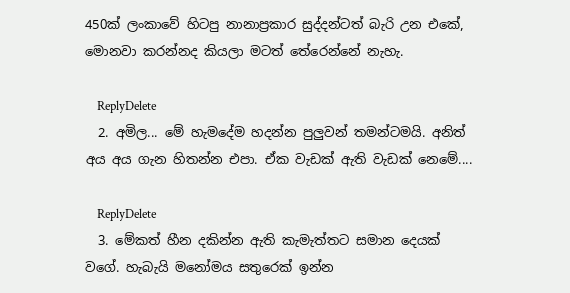450ක් ලංකාවේ හිටපු නානාප්‍රකාර සුද්දන්ටත් බැරි උන එකේ, මොනවා කරන්නද කියලා මටත් තේරෙන්නේ නැහැ.

    ReplyDelete
  2. අමිල... මේ හැමදේම හදන්න පුලුවන් තමන්ටමයි. අනිත් අය අය ගැන හිතන්න එපා. ඒක වැඩක් ඇති වැඩක් නෙමේ....

    ReplyDelete
  3. මේකත් හීන දකින්න ඇති කැමැත්තට සමාන දෙයක් වගේ. හැබැයි මනෝමය සතුරෙක් ඉන්න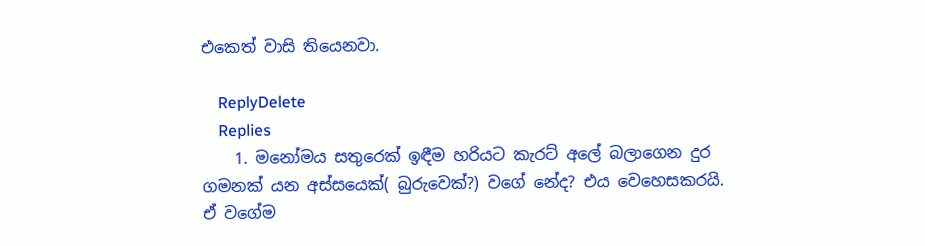එකෙත් වාසි තියෙනවා.

    ReplyDelete
    Replies
    1. මනෝමය සතුරෙක් ඉඳීම හරියට කැරට් අලේ බලාගෙන දුර ගමනක් යන අස්සයෙක්( බුරුවෙක්?) වගේ නේද? එය වෙහෙසකරයි. ඒ වගේම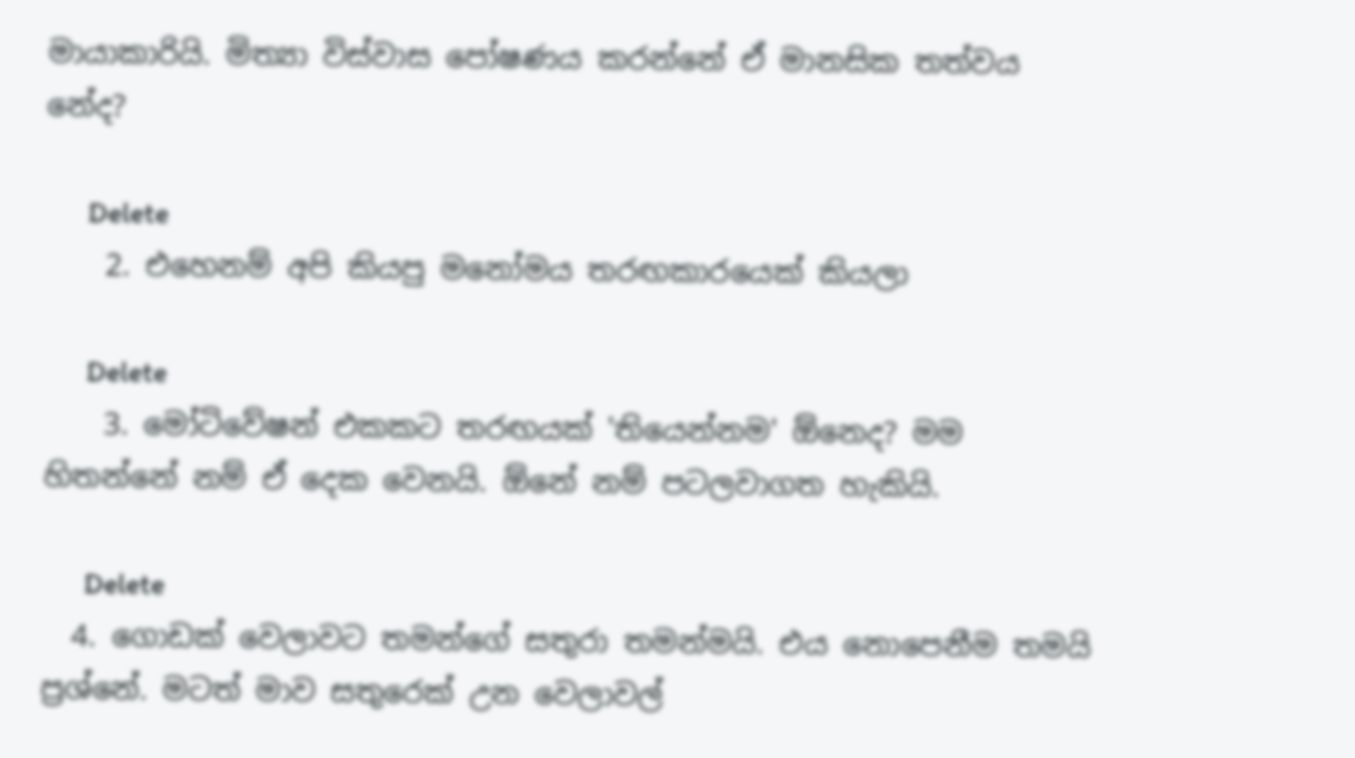මායාකාරියි. මිත්‍යා විස්වාස පෝෂණය කරන්නේ ඒ මානසික තත්වය නේද?

      Delete
    2. එහෙනම් අපි කියපු මනෝමය තරඟකාරයෙක් කියලා

      Delete
    3. මෝටිවේෂන් එකකට තරඟයක් 'තියෙන්නම' ඕනෙද? මම හිතන්නේ නම් ඒ දෙක වෙනයි. ඕනේ නම් පටලවාගත හැකියි.

      Delete
  4. ගොඩක් වෙලාවට තමන්ගේ සතුරා තමන්මයි. එය නොපෙනීම තමයි ප්‍රශ්නේ. මටත් මාව සතුරෙක් උන වෙලාවල්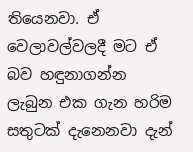තියෙනවා. ඒ වෙලාවල්වලදී මට ඒ බව හඳුනාගන්න ලැබුන එක ගැන හරිම සතුටක් දැනෙනවා දැන්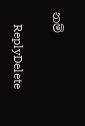නම්

    ReplyDelete